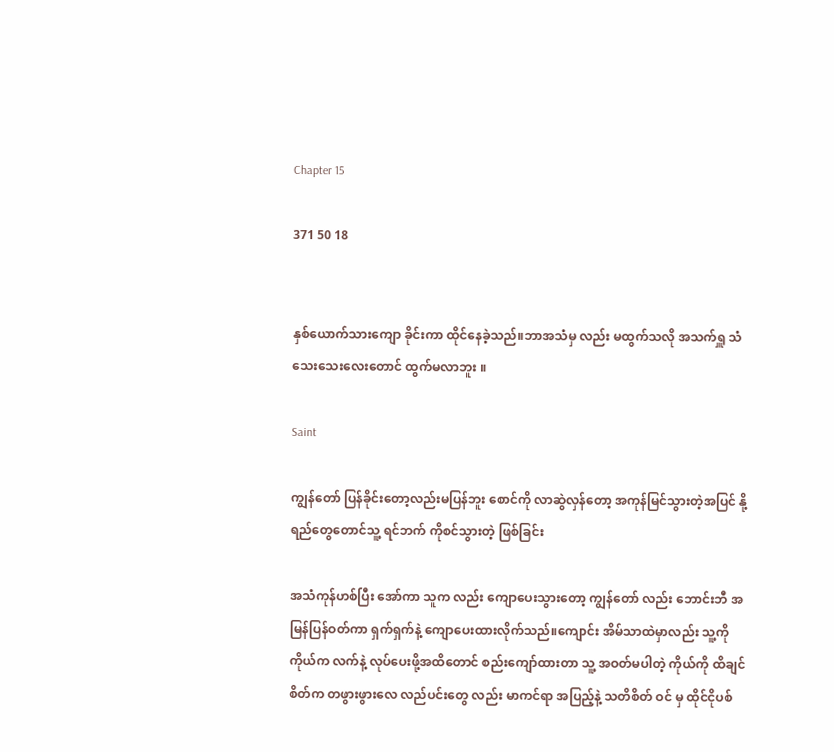Chapter 15

371 50 18


နှစ်ယောက်သားကျော ခိုင်းကာ ထိုင်နေခဲ့သည်။ဘာအသံမှ လည်း မထွက်သလို အသက်ရှူ သံသေးသေးလေးတောင် ထွက်မလာဘူး ။

Saint

ကျွန်တော် ပြန်ခိုင်းတော့လည်းမပြန်ဘူး စောင်ကို လာဆွဲလှန်တော့ အကုန်မြင်သွားတဲ့အပြင် နို့ ရည်တွေတောင်သူ့ ရင်ဘက် ကိုစင်သွားတဲ့ ဖြစ်ခြင်း

အသံကုန်ဟစ်ပြီး အော်ကာ သူက လည်း ကျောပေးသွားတော့ ကျွန်တော် လည်း ဘောင်းဘီ အမြန်ပြန်ဝတ်ကာ ရှက်ရှက်နဲ့ ကျောပေးထားလိုက်သည်။ကျောင်း အိမ်သာထဲမှာလည်း သူ့ကို ကိုယ်က လက်နဲ့ လုပ်ပေးဖို့အထိတောင် စည်းကျော်ထားတာ သူ့ အဝတ်မပါတဲ့ ကိုယ်ကို ထိချင်စိတ်က တဖွားဖွားလေ လည်ပင်းတွေ လည်း မာကင်ရာ အပြည့်နဲ့ သတိစိတ် ဝင် မှ ထိုင်ငိုပစ်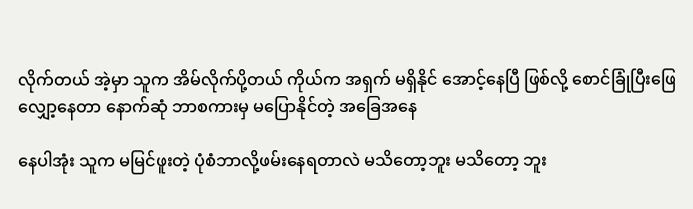လိုက်တယ် အဲ့မှာ သူက အိမ်လိုက်ပို့တယ် ကိုယ်က အရှက် မရှိနိုင် အောင့်နေပြီ ဖြစ်လို့ စောင်ခြုံပြီးဖြေလျှော့နေတာ နောက်ဆုံ ဘာစကားမှ မပြောနိုင်တဲ့ အခြေအနေ

နေပါအုံး သူက မမြင်ဖူးတဲ့ ပုံစံဘာလို့ဖမ်းနေရတာလဲ မသိတော့ဘူး မသိတော့ ဘူး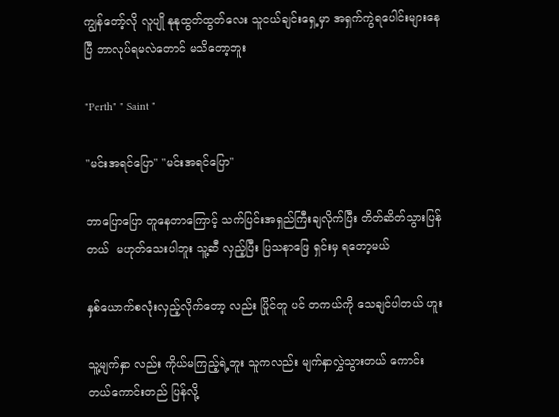ကျွန်တော့်လို လူပျို နုနုထွတ်ထွတ်လေး သူငယ်ချင်းရှေ့မှာ အရှက်ကွဲရပေါင်းများနေပြီ ဘာလုပ်ရမလဲတောင် မသိတော့ဘူး

"Perth" " Saint "

"မင်းအရင်ပြော" "မင်းအရင်ပြော"

ဘာပြောပြော တူနေတာကြောင့် သက်ပြင်းအရှည်ကြီးချလိုက်ပြီး တိတ်ဆိတ်သွားပြန်တယ်  မဟုတ်သေးပါဘူး သူ့ဆီ လှည့်ပြီး ပြသနာဖြေ ရှင်းမှ ရတော့မယ်

နှစ်ယောက်စလုံးလှည့်လိုက်တော့ လည်း ပြိုင်တူ ပင် တကယ်ကို သေချင်ပါတယ် ဟူး

သူ့မျက်နှာ လည်း ကိုယ်မကြည့်ရဲ့ဘူး သူကလည်း မျက်နှာလွှဲသွားတယ် ကောင်းတယ်ကောင်းတည် ပြန်လို့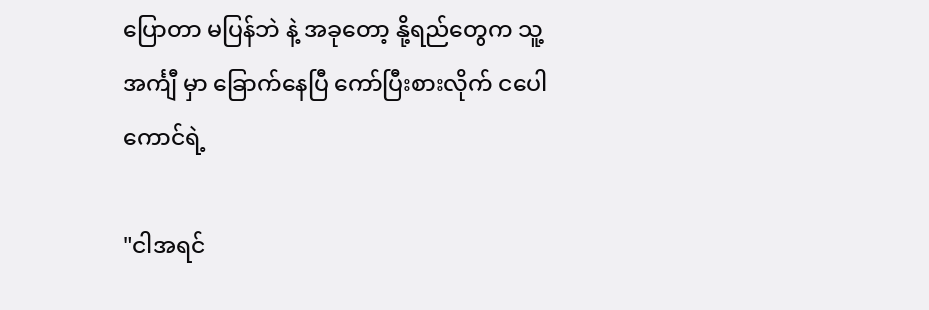ပြောတာ မပြန်ဘဲ နဲ့ အခုတော့ နို့ရည်တွေက သူ့အင်္ကျီ မှာ ခြောက်နေပြီ ကော်ပြီးစားလိုက် ငပေါကောင်ရဲ့

"ငါအရင်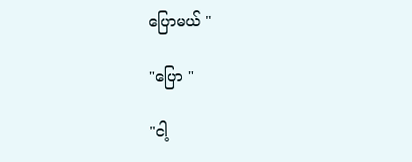ပြောမယ် "

"ပြော "

"ငါ့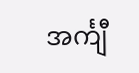အင်္ကျီ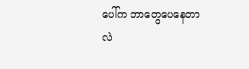ပေါ်က ဘာတွေပေနေတာလဲ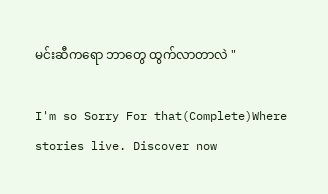မင်းဆီကရော ဘာတွေ ထွက်လာတာလဲ "

I'm so Sorry For that(Complete)Where stories live. Discover now